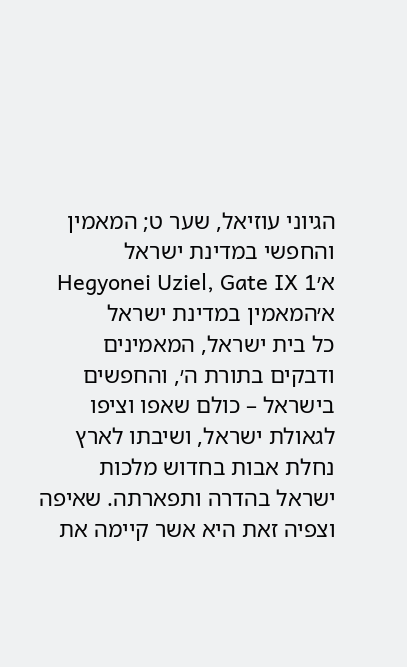הגיוני עוזיאל, שער ט; המאמין והחפשי במדינת ישראל א׳Hegyonei Uziel, Gate IX 1
א׳המאמין במדינת ישראל
כל בית ישראל, המאמינים ודבקים בתורת ה׳, והחפשים בישראל – כולם שאפו וציפו לגאולת ישראל, ושיבתו לארץ נחלת אבות בחדוש מלכות ישראל בהדרה ותפארתה. שאיפה וצפיה זאת היא אשר קיימה את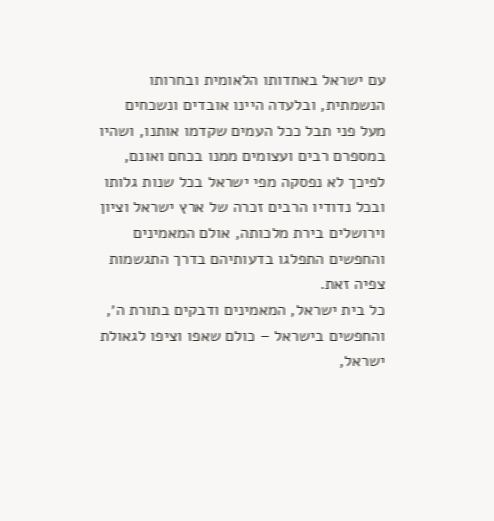עם ישראל באחדותו הלאומית ובחרותו הנשמתית, ובלעדה היינו אובדים ונשכחים מעל פני תבל ככל העמים שקדמו אותנו, ושהיו במספרם רבים ועצומים ממנו בכחם ואונם, לפיכך לא נפסקה מפי ישראל בכל שנות גלותו ובכל נדודיו הרבים זכרה של ארץ ישראל וציון וירושלים בירת מלכותה, אולם המאמינים והחפשים התפלגו בדעותיהם בדרך התגשמות צפיה זאת.
כל בית ישראל, המאמינים ודבקים בתורת ה׳, והחפשים בישראל – כולם שאפו וציפו לגאולת ישראל,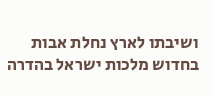ושיבתו לארץ נחלת אבות בחדוש מלכות ישראל בהדרה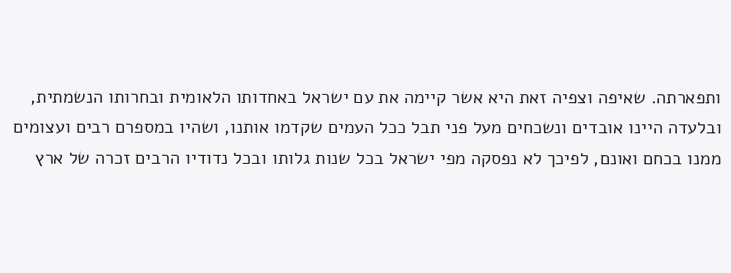ותפארתה. שאיפה וצפיה זאת היא אשר קיימה את עם ישראל באחדותו הלאומית ובחרותו הנשמתית, ובלעדה היינו אובדים ונשכחים מעל פני תבל ככל העמים שקדמו אותנו, ושהיו במספרם רבים ועצומים ממנו בכחם ואונם, לפיכך לא נפסקה מפי ישראל בכל שנות גלותו ובכל נדודיו הרבים זכרה של ארץ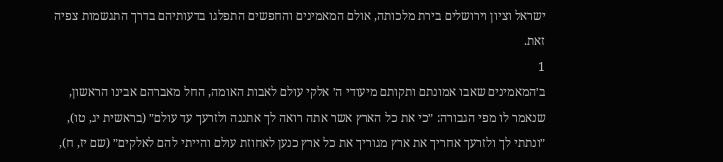ישראל וציון וירושלים בירת מלכותה, אולם המאמינים והחפשים התפלגו בדעותיהם בדרך התגשמות צפיה זאת.
1
ב׳המאמינים שאבו אמונתם ותקותם מיעודי ה׳ אלקי עולם לאבות האומה, החל מאברהם אבינו הראשון, שנאמר לו מפי הגבורה: ״כי את כל הארץ אשר אתה רואה לך אתננה ולזרעך עד עולם״ (בראשית יג, טו), ״ונתתי לך ולזרעך אחריך את ארץ מגוריך את כל ארץ כנען לאחוזת עולם והייתי להם לאלקים״ (שם יז, ח),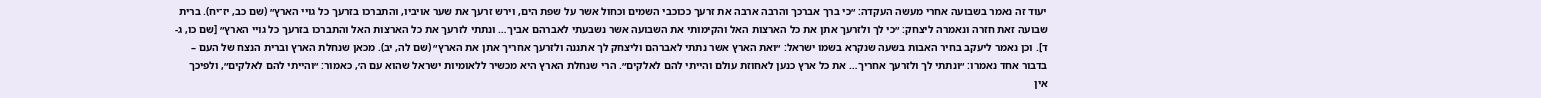יעוד זה נאמר בשבועה אחרי מעשה העקדה: ״כי ברך אברכך והרבה ארבה את זרעך ככוכבי השמים וכחול אשר על שפת הים, וירש זרעך את שער אויביו, והתברכו בזרעך כל גויי הארץ״ (שם כב, יז־יח). ברית שבועה זאת חזרה ונאמרה ליצחק: ״כי לך ולזרעך אתן את כל הארצות האל והקימותי את השבועה אשר נשבעתי לאברהם אביך… ונתתי לזרעך את כל הארצות האל והתברכו בזרעך כל גויי הארץ״ [שם כו, ג-ד]. וכן נאמר ליעקב בחיר האבות בשעה שנקרא בשמו ישראל: ״ואת הארץ אשר נתתי לאברהם וליצחק לך אתננה ולזרעך אחריך אתן את הארץ״ (שם לה, יב). מכאן שנחלת הארץ וברית הנצח של העם – בדבור אחד נאמרו: ״ונתתי לך ולזרעך אחריך… את כל ארץ כנען לאחוזת עולם והייתי להם לאלקים״. הרי שנחלת הארץ היא מכשיר ללאומיות ישראל שהוא עם ה׳, כאמור: ״והייתי להם לאלקים״, ולפיכך אין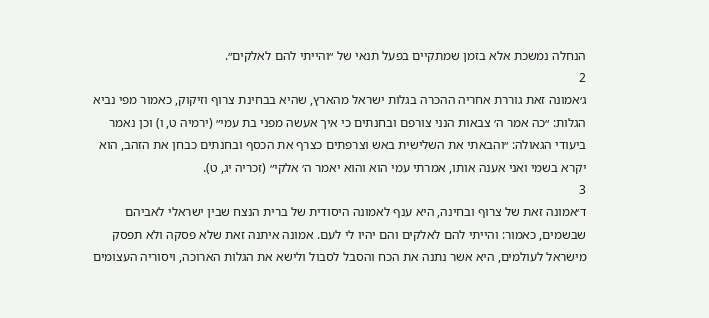הנחלה נמשכת אלא בזמן שמתקיים בפעל תנאי של ״והייתי להם לאלקים״.
2
ג׳אמונה זאת גוררת אחריה ההכרה בגלות ישראל מהארץ, שהיא בבחינת צרוף וזיקוק, כאמור מפי נביא הגלות: ״כה אמר ה׳ צבאות הנני צורפם ובחנתים כי איך אעשה מפני בת עמי״ (ירמיה ט, ו) וכן נאמר ביעודי הגאולה: ״והבאתי את השלישית באש וצרפתים כצרף את הכסף ובחנתים כבחן את הזהב, הוא יקרא בשמי ואני אענה אותו, אמרתי עמי הוא והוא יאמר ה׳ אלקי״ (זכריה יג, ט).
3
ד׳אמונה זאת של צרוף ובחינה, היא ענף לאמונה היסודית של ברית הנצח שבין ישראלי לאביהם שבשמים, כאמור: והייתי להם לאלקים והם יהיו לי לעם. אמונה איתנה זאת שלא פסקה ולא תפסק מישראל לעולמים, היא אשר נתנה את הכח והסבל לסבול ולישא את הגלות הארוכה, ויסוריה העצומים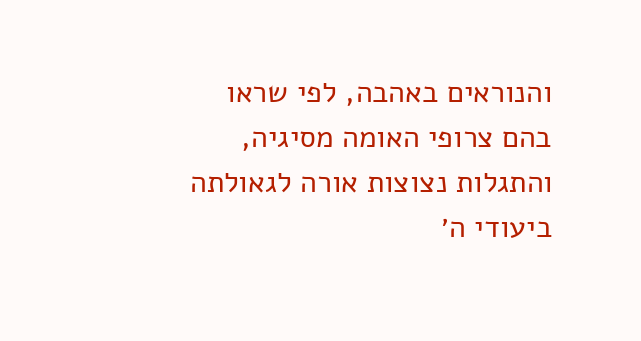והנוראים באהבה, לפי שראו בהם צרופי האומה מסיגיה, והתגלות נצוצות אורה לגאולתה ביעודי ה׳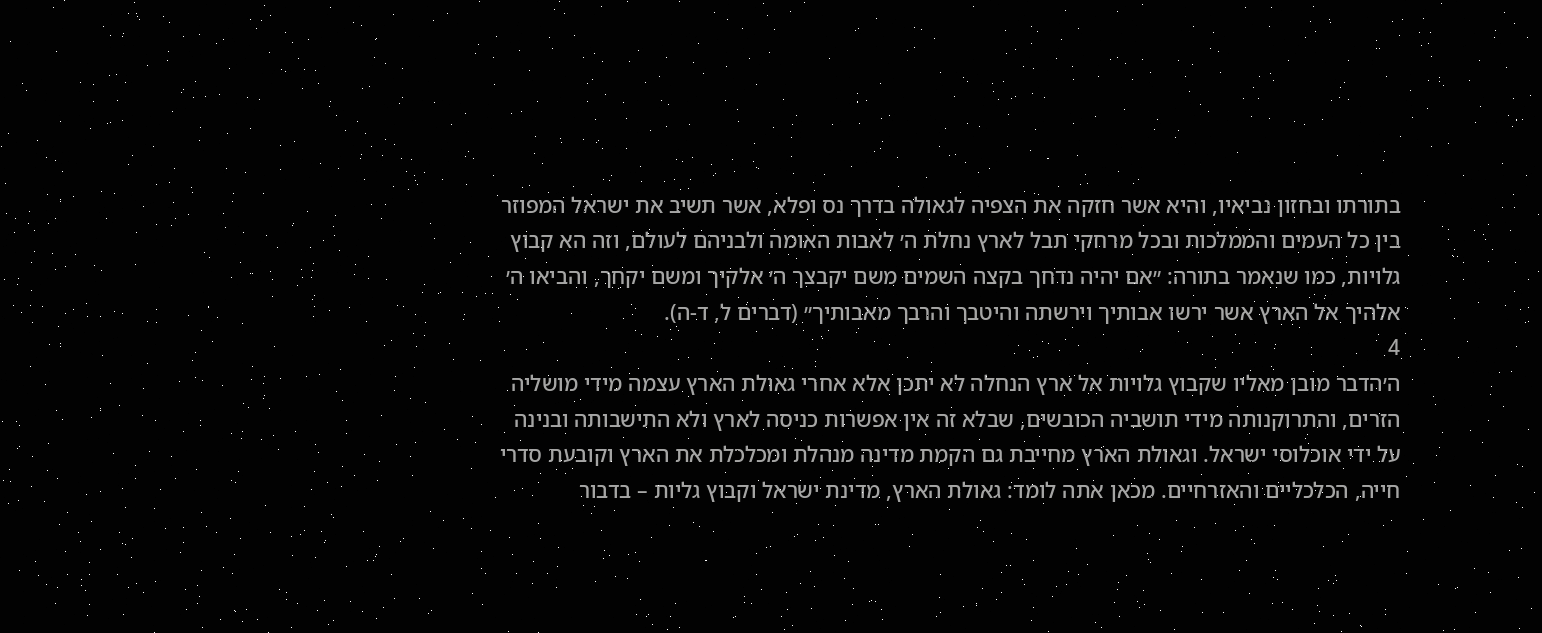בתורתו ובחזון נביאיו, והיא אשר חזקה את הצפיה לגאולה בדרך נס ופלא, אשר תשיב את ישראל המפוזר בין כל העמים והממלכות ובכל מרחקי תבל לארץ נחלת ה׳ לאבות האומה ולבניהם לעולם, וזה הא קבוץ גלויות, כמו שנאמר בתורה: ״אם יהיה נדחך בקצה השמים משם יקבצך ה׳ אלקיך ומשם יקחך, והביאו ה׳ אלהיך אל הארץ אשר ירשו אבותיך וירשתה והיטבך והרבך מאבותיך״ (דברים ל, ד-ה).
4
ה׳הדבר מובן מאליו שקבוץ גלויות אל ארץ הנחלה לא יתכן אלא אחרי גאולת הארץ עצמה מידי מושליה הזרים, והתרוקנותה מידי תושביה הכובשים, שבלא זה אין אפשרות כניסה לארץ ולא התישבותה ובנינה על ידי אוכלוסי ישראל. וגאולת הארץ מחייבת גם הקמת מדינה מנהלת ומכלכלת את הארץ וקובעת סדרי חייה, הכלכליים והאזרחיים. מכאן אתה לומד: גאולת הארץ, מדינת ישראל וקבוץ גליות – בדבור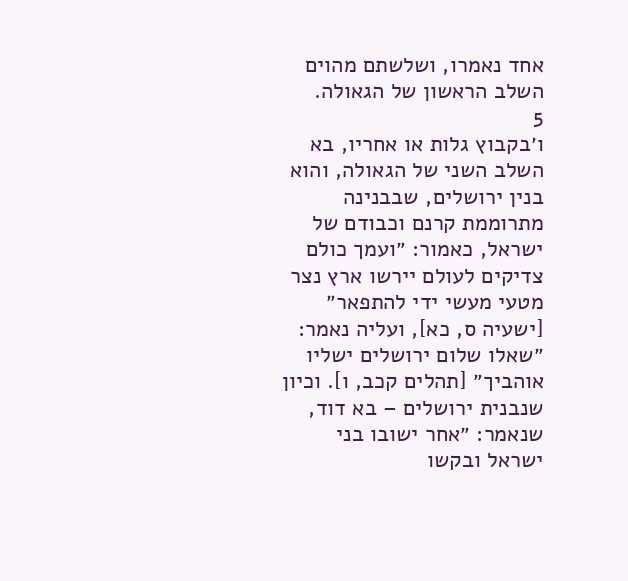אחד נאמרו, ושלשתם מהוים השלב הראשון של הגאולה.
5
ו׳בקבוץ גלות או אחריו, בא השלב השני של הגאולה, והוא בנין ירושלים, שבבנינה מתרוממת קרנם וכבודם של ישראל, כאמור: ״ועמך כולם צדיקים לעולם יירשו ארץ נצר מטעי מעשי ידי להתפאר״ [ישעיה ס, כא], ועליה נאמר: ״שאלו שלום ירושלים ישליו אוהביך״ [תהלים קכב, ו]. וכיון שנבנית ירושלים – בא דוד, שנאמר: ״אחר ישובו בני ישראל ובקשו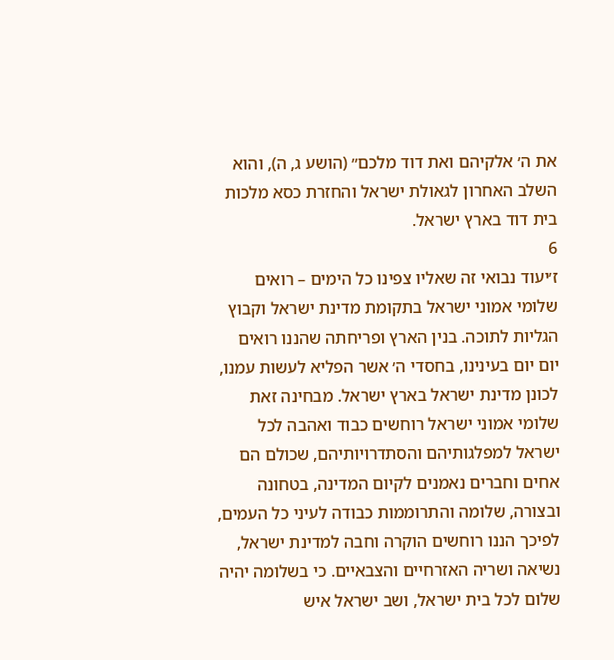את ה׳ אלקיהם ואת דוד מלכם״ (הושע ג, ה), והוא השלב האחרון לגאולת ישראל והחזרת כסא מלכות בית דוד בארץ ישראל.
6
ז׳יעוד נבואי זה שאליו צפינו כל הימים – רואים שלומי אמוני ישראל בתקומת מדינת ישראל וקבוץ הגליות לתוכה. בנין הארץ ופריחתה שהננו רואים יום יום בעינינו, בחסדי ה׳ אשר הפליא לעשות עמנו, לכונן מדינת ישראל בארץ ישראל. מבחינה זאת שלומי אמוני ישראל רוחשים כבוד ואהבה לכל ישראל למפלגותיהם והסתדרויותיהם, שכולם הם אחים וחברים נאמנים לקיום המדינה, בטחונה ובצורה, שלומה והתרוממות כבודה לעיני כל העמים, לפיכך הננו רוחשים הוקרה וחבה למדינת ישראל, נשיאה ושריה האזרחיים והצבאיים. כי בשלומה יהיה שלום לכל בית ישראל, ושב ישראל איש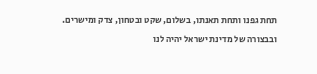תחת גפנו ותחת תאנתו, בשלום, שקט ובטחון, צדק ומישרים. ובבצורה של מדינת ישראל יהיה לנו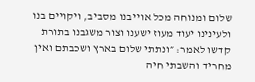שלום ומנוחה מכל אוייבנו מסביב, ויקויים בנו ולעינינו יעוד מעוז ישענו וצור משגבנו בתורת קדשו לאמר: ״ונתתי שלום בארץ ושכבתם ואין מחריד והשבתי חיה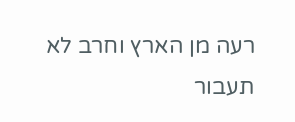רעה מן הארץ וחרב לא תעבור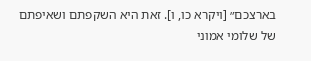בארצכם״ [ויקרא כו, ו]. זאת היא השקפתם ושאיפתם של שלומי אמוני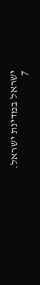ישראל במדינת ישראל.
7